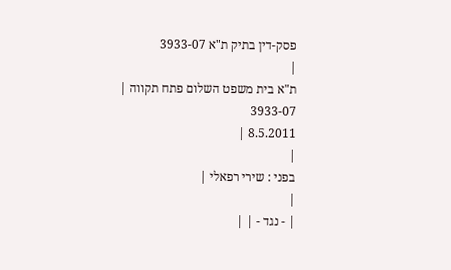פסק-דין בתיק ת"א 3933-07
|
ת"א בית משפט השלום פתח תקווה |
3933-07
8.5.2011 |
|
בפני : שירי רפאלי |
|
| - נגד - | |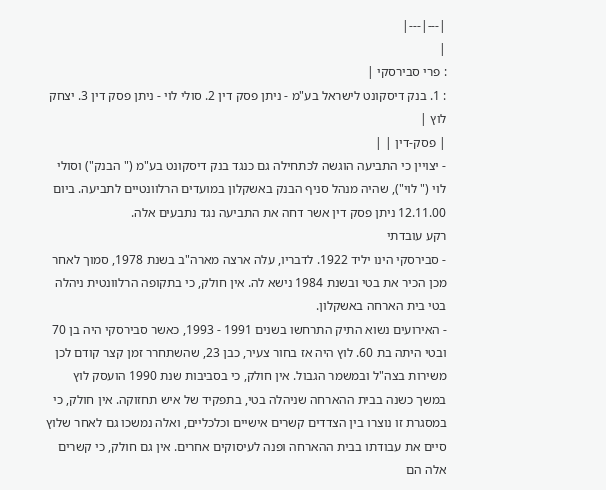|---|---|
|
: פרי סבירסקי |
: 1. בנק דיסקונט לישראל בע"מ - ניתן פסק דין 2. סולי לוי - ניתן פסק דין 3. יצחק לוץ |
| פסק-דין | |
- יצויין כי התביעה הוגשה לכתחילה גם כנגד בנק דיסקונט בע"מ (" הבנק") וסולי לוי (" לוי"), שהיה מנהל סניף הבנק באשקלון במועדים הרלוונטיים לתביעה. ביום 12.11.00 ניתן פסק דין אשר דחה את התביעה נגד נתבעים אלה.
רקע עובדתי
- סבירסקי הינו יליד 1922. לדבריו, עלה ארצה מארה"ב בשנת 1978, סמוך לאחר מכן הכיר את בטי ובשנת 1984 נישא לה. אין חולק, כי בתקופה הרלוונטית ניהלה בטי בית הארחה באשקלון.
- האירועים נשוא התיק התרחשו בשנים 1991 - 1993, כאשר סבירסקי היה בן 70 ובטי היתה בת 60. לוץ היה אז בחור צעיר, כבן 23, שהשתחרר זמן קצר קודם לכן משירות בצה"ל ובמשמר הגבול. אין חולק, כי בסביבות שנת 1990 הועסק לוץ במשך כשנה בבית ההארחה שניהלה בטי, בתפקיד של איש תחזוקה. אין חולק, כי במסגרת זו נוצרו בין הצדדים קשרים אישיים וכלכליים, ואלה נמשכו גם לאחר שלוץ סיים את עבודתו בבית ההארחה ופנה לעיסוקים אחרים. אין גם חולק, כי קשרים אלה הם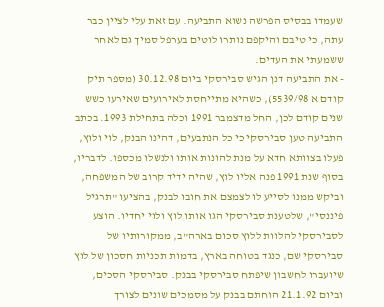שעמדו בבסיס הפרשה נשוא התביעה. עם זאת עלי לציין כבר עתה, כי טיבם והיקפם נותרו לוטים בערפל סמיך גם לאחר ששמעתי את העדים.
- את התביעה דנן הגיש סבירסקי ביום 30.12.98 (מספר תיק קודם א 5539/98), כשהיא מתייחסת לאירועים שאירעו כשש שנים קודם לכן, החל מדצמבר 1991 וכלה בתחילת 1993. בכתב התביעה טען סבירסקי כי כל הנתבעים, דהינו הבנק, לוי ולוץ, פעלו בצוותא חדא על מנת להונות אותו ולנשלו מכספו. לדבריו, בסוף שנת 1991 פנה אליו לוץ, שהיה ידיד קרוב של המשפחה, וביקש ממנו לסייע לו לצמצם את חובו לבנק, בהציעו "תרגיל פיננסי", שלטענת סבירסקי הגו אותו לוץ ולוי יחדיו. הוצע לסבירסקי להלוות ללוץ סכום בארה"ב, ממקורותיו של סבירסקי שם, כנגד בטוחה בארץ, בדמות תכניות חסכון של לוץ שיועברו לחשבון שיפתח סבירסקי בבנק. סבירסקי הסכים, וביום 21.1.92 הוחתם בבנק על מסמכים שונים לצורך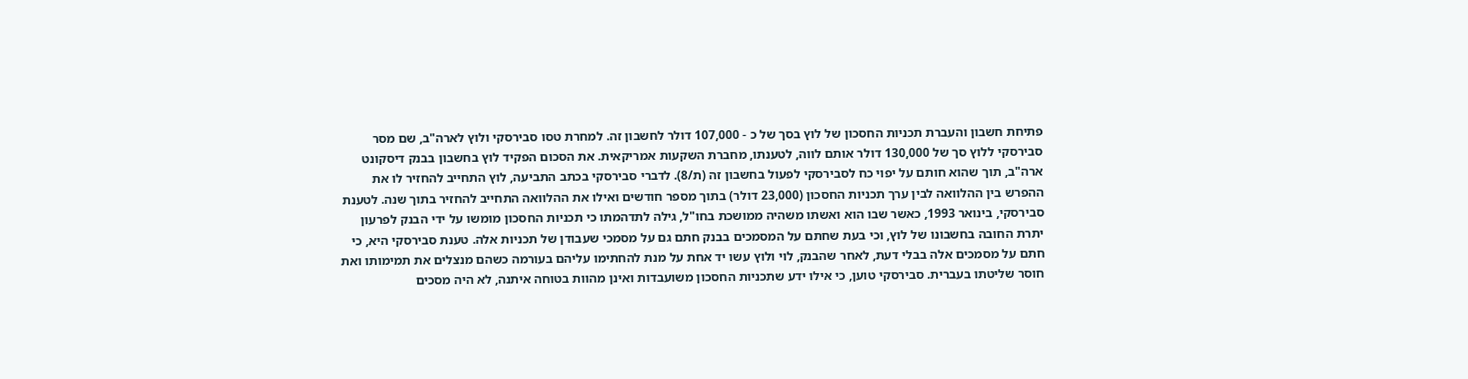פתיחת חשבון והעברת תכניות החסכון של לוץ בסך של כ - 107,000 דולר לחשבון זה. למחרת טסו סבירסקי ולוץ לארה"ב, שם מסר סבירסקי ללוץ סך של 130,000 דולר אותם לווה, לטענתו, מחברת השקעות אמריקאית. את הסכום הפקיד לוץ בחשבון בבנק דיסקונט ארה"ב, תוך שהוא חותם על יפוי כח לסבירסקי לפעול בחשבון זה (ת/8). לדברי סבירסקי בכתב התביעה, לוץ התחייב להחזיר לו את ההפרש בין ההלוואה לבין ערך תכניות החסכון (23,000 דולר) בתוך מספר חודשים ואילו את ההלוואה התחייב להחזיר בתוך שנה. לטענת סבירסקי, בינואר 1993, כאשר שבו הוא ואשתו משהיה ממושכת בחו"ל, גילה לתדהמתו כי תכניות החסכון מומשו על ידי הבנק לפרעון יתרת החובה בחשבונו של לוץ, וכי בעת שחתם על המסמכים בבנק חתם גם על מסמכי שעבודן של תכניות אלה. טענת סבירסקי היא, כי חתם על מסמכים אלה בבלי דעת, לאחר שהבנק, לוי ולוץ עשו יד אחת על מנת להחתימו עליהם בעורמה כשהם מנצלים את תמימותו ואת חוסר שליטתו בעברית. סבירסקי טוען, כי אילו ידע שתכניות החסכון משועבדות ואינן מהוות בטוחה איתנה, לא היה מסכים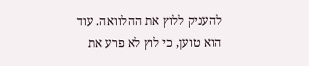להעניק ללוץ את ההלוואה. עוד הוא טוען, כי לוץ לא פרע את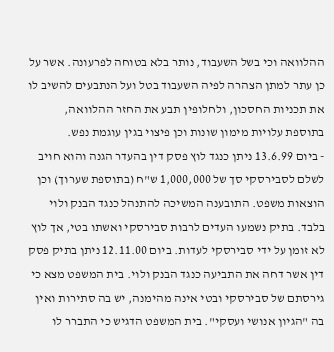ההלוואה וכי בשל השעבוד, נותר בלא בטוחה לפרעונה. אשר על כן עתר למתן הצהרה לפיה השעבוד בטל ועל הנתבעים להשיב לו את תכניות החסכון, ולחלופין תבע את החזר ההלוואה, בתוספת עלויות מימון שונות וכן פיצוי בגין עוגמת נפש.
- ביום 13.6.99 ניתן כנגד לוץ פסק דין בהעדר הגנה והוא חויב לשלם לסבירסקי סך של 1,000,000 ש"ח (בתוספת שערוך) וכן הוצאות משפט. התובענה המשיכה להתנהל כנגד הבנק ולוי בלבד. בתיק נשמעו העדים לרבות סבירסקי ואשתו בטי, אך לוץ לא זומן על ידי סבירסקי לעדות. ביום 12.11.00 ניתן בתיק פסק דין אשר דחה את התביעה כנגד הבנק ולוי. בית המשפט מצא כי גירסתם של סבירסקי ובטי אינה מהימנה, יש בה סתירות ואין בה "הגיון אנושי ועסקי". בית המשפט הדגיש כי התברר לו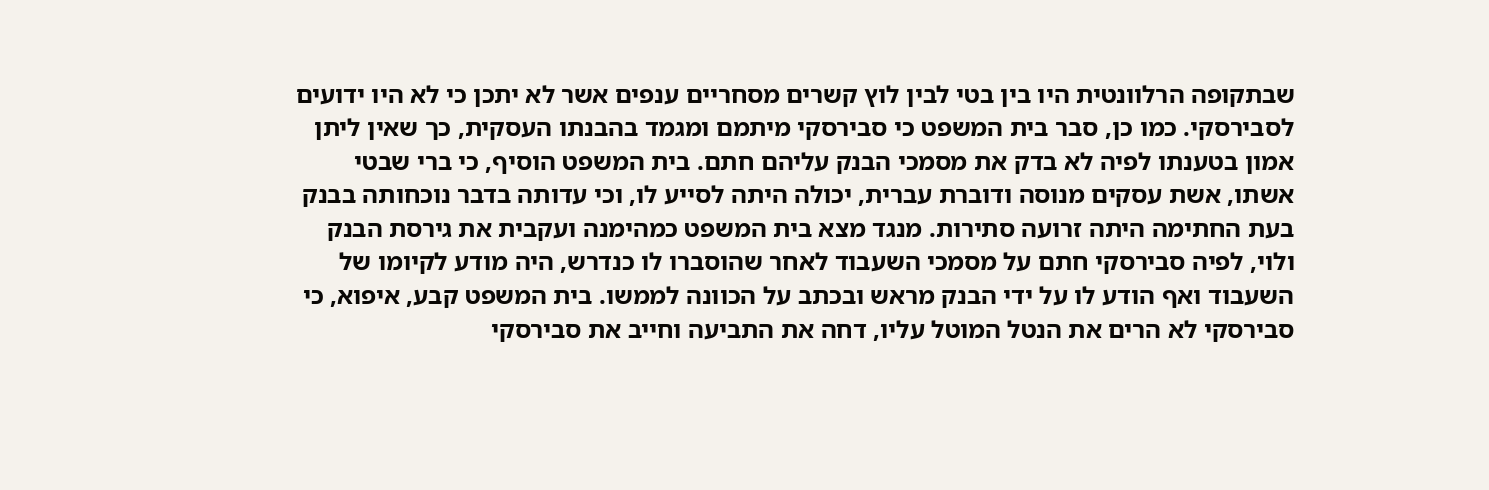שבתקופה הרלוונטית היו בין בטי לבין לוץ קשרים מסחריים ענפים אשר לא יתכן כי לא היו ידועים לסבירסקי. כמו כן, סבר בית המשפט כי סבירסקי מיתמם ומגמד בהבנתו העסקית, כך שאין ליתן אמון בטענתו לפיה לא בדק את מסמכי הבנק עליהם חתם. בית המשפט הוסיף, כי ברי שבטי אשתו, אשת עסקים מנוסה ודוברת עברית, יכולה היתה לסייע לו, וכי עדותה בדבר נוכחותה בבנק בעת החתימה היתה זרועה סתירות. מנגד מצא בית המשפט כמהימנה ועקבית את גירסת הבנק ולוי, לפיה סבירסקי חתם על מסמכי השעבוד לאחר שהוסברו לו כנדרש, היה מודע לקיומו של השעבוד ואף הודע לו על ידי הבנק מראש ובכתב על הכוונה לממשו. בית המשפט קבע, איפוא, כי סבירסקי לא הרים את הנטל המוטל עליו, דחה את התביעה וחייב את סבירסקי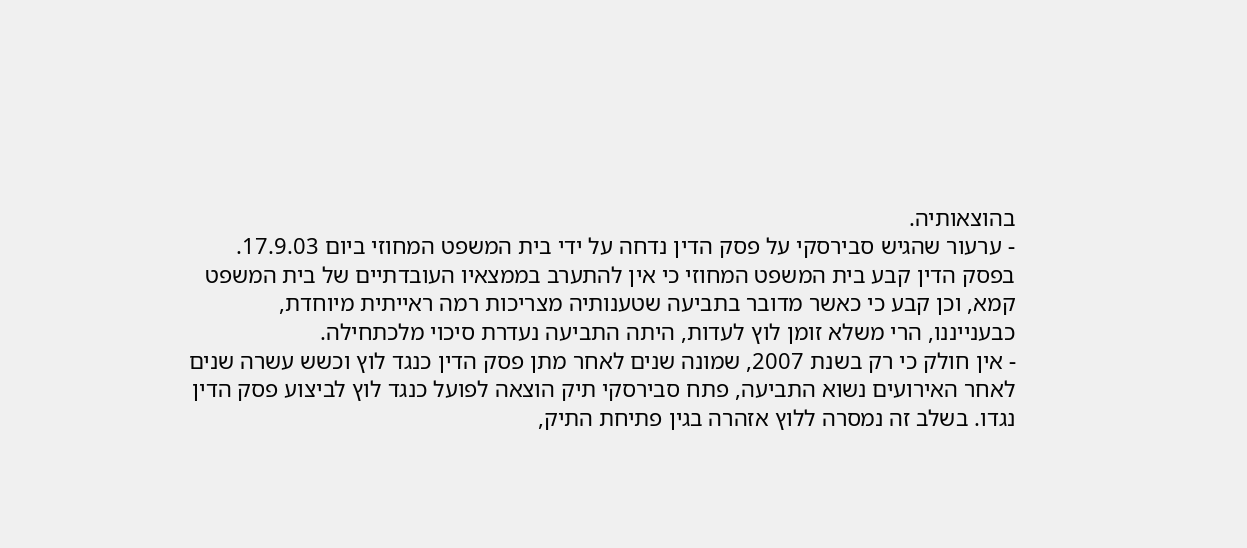בהוצאותיה.
- ערעור שהגיש סבירסקי על פסק הדין נדחה על ידי בית המשפט המחוזי ביום 17.9.03. בפסק הדין קבע בית המשפט המחוזי כי אין להתערב בממצאיו העובדתיים של בית המשפט קמא, וכן קבע כי כאשר מדובר בתביעה שטענותיה מצריכות רמה ראייתית מיוחדת, כבענייננו, הרי משלא זומן לוץ לעדות, היתה התביעה נעדרת סיכוי מלכתחילה.
- אין חולק כי רק בשנת 2007, שמונה שנים לאחר מתן פסק הדין כנגד לוץ וכשש עשרה שנים לאחר האירועים נשוא התביעה, פתח סבירסקי תיק הוצאה לפועל כנגד לוץ לביצוע פסק הדין נגדו. בשלב זה נמסרה ללוץ אזהרה בגין פתיחת התיק,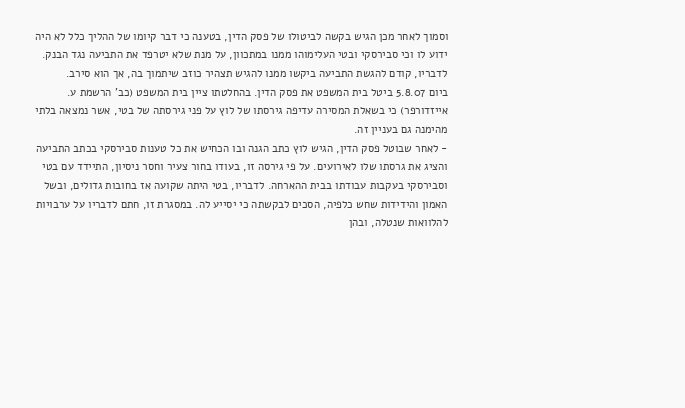וסמוך לאחר מכן הגיש בקשה לביטולו של פסק הדין, בטענה כי דבר קיומו של ההליך כלל לא היה ידוע לו וכי סבירסקי ובטי העלימוהו ממנו במתכוון, על מנת שלא יטרפד את התביעה נגד הבנק. לדבריו, קודם להגשת התביעה ביקשו ממנו להגיש תצהיר כוזב שיתמוך בה, אך הוא סירב.
ביום 5.8.07 ביטל בית המשפט את פסק הדין. בהחלטתו ציין בית המשפט (כב' הרשמת ע. אייזדורפר) כי בשאלת המסירה עדיפה גירסתו של לוץ על פני גירסתה של בטי, אשר נמצאה בלתי מהימנה גם בעניין זה.
- לאחר שבוטל פסק הדין, הגיש לוץ כתב הגנה ובו הכחיש את כל טענות סבירסקי בכתב התביעה והציג את גרסתו שלו לאירועים. על פי גירסה זו, בעודו בחור צעיר וחסר ניסיון, התיידד עם בטי וסבירסקי בעקבות עבודתו בבית ההארחה. לדבריו, בטי היתה שקועה אז בחובות גדולים, ובשל האמון והידידות שחש כלפיה, הסכים לבקשתה כי יסייע לה. במסגרת זו, חתם לדבריו על ערבויות להלוואות שנטלה, ובהן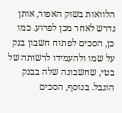הלוואות בשוק האפור, אותן נדרש לאחר מכן לפרוע. כמו כן, הסכים לפתוח חשבון בנק על שמו ולהעמידו לרשותה של בטי, שחשבונה שלה בבנק הוגבל. בנוסף, הסכים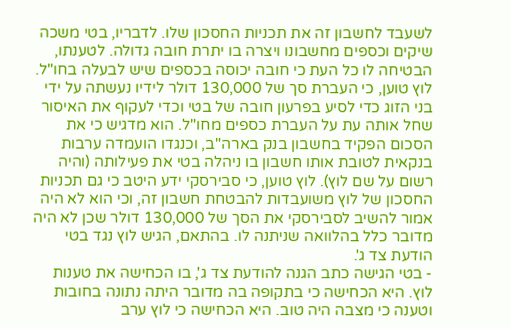לשעבד לחשבון זה את תכניות החסכון שלו. לדבריו, בטי משכה שיקים וכספים מחשבונו ויצרה בו יתרת חובה גדולה. לטענתו, הבטיחה לו כל העת כי חובה יכוסה בכספים שיש לבעלה בחו"ל. לוץ טוען, כי העברת סך של 130,000 דולר לידיו נעשתה על ידי בני הזוג כדי לסיע בפרעון חובה של בטי וכדי לעקוף את האיסור שחל אותה עת על העברת כספים מחו"ל. הוא מדגיש כי את הסכום הפקיד בחשבון בנק בארה"ב, וכנגדו הועמדה ערבות בנקאית לטובת אותו חשבון בו ניהלה בטי את פעילותה (והיה רשום על שם לוץ). לוץ טוען, כי סבירסקי ידע היטב כי גם תכניות החסכון של לוץ משועבדות להבטחת חשבון זה, וכי הוא לא היה אמור להשיב לסבירסקי את הסך של 130,000 דולר שכן לא היה מדובר כלל בהלוואה שניתנה לו. בהתאם, הגיש לוץ נגד בטי הודעת צד ג'.
- בטי הגישה כתב הגנה להודעת צד ג', בו הכחישה את טענות לוץ. היא הכחישה כי בתקופה בה מדובר היתה נתונה בחובות וטענה כי מצבה היה טוב. היא הכחישה כי לוץ ערב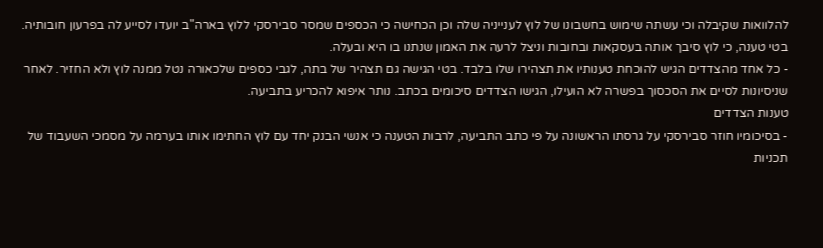להלוואות שקיבלה וכי עשתה שימוש בחשבונו של לוץ לענייניה שלה וכן הכחישה כי הכספים שמסר סבירסקי ללוץ בארה"ב יועדו לסייע לה בפרעון חובותיה. בטי טענה, כי לוץ סיבך אותה בעסקאות ובחובות וניצל לרעה את האמון שנתנו בו היא ובעלה.
- כל אחד מהצדדים הגיש להוכחת טענותיו את תצהירו שלו בלבד. בטי הגישה גם תצהיר של בתה, לגבי כספים שלכאורה נטל ממנה לוץ ולא החזיר. לאחר שניסיונות לסיים את הסכסוך בפשרה לא הועילו, הגישו הצדדים סיכומים בכתב. נותר איפוא להכריע בתביעה.
טענות הצדדים
- בסיכומיו חוזר סבירסקי על גרסתו הראשונה על פי כתב התביעה, לרבות הטענה כי אנשי הבנק יחד עם לוץ החתימו אותו בערמה על מסמכי השעבוד של תכניות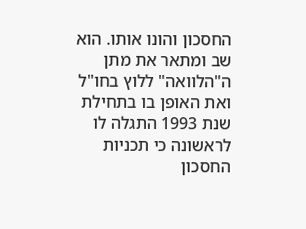החסכון והונו אותו. הוא שב ומתאר את מתן ה"הלוואה" ללוץ בחו"ל ואת האופן בו בתחילת שנת 1993 התגלה לו לראשונה כי תכניות החסכון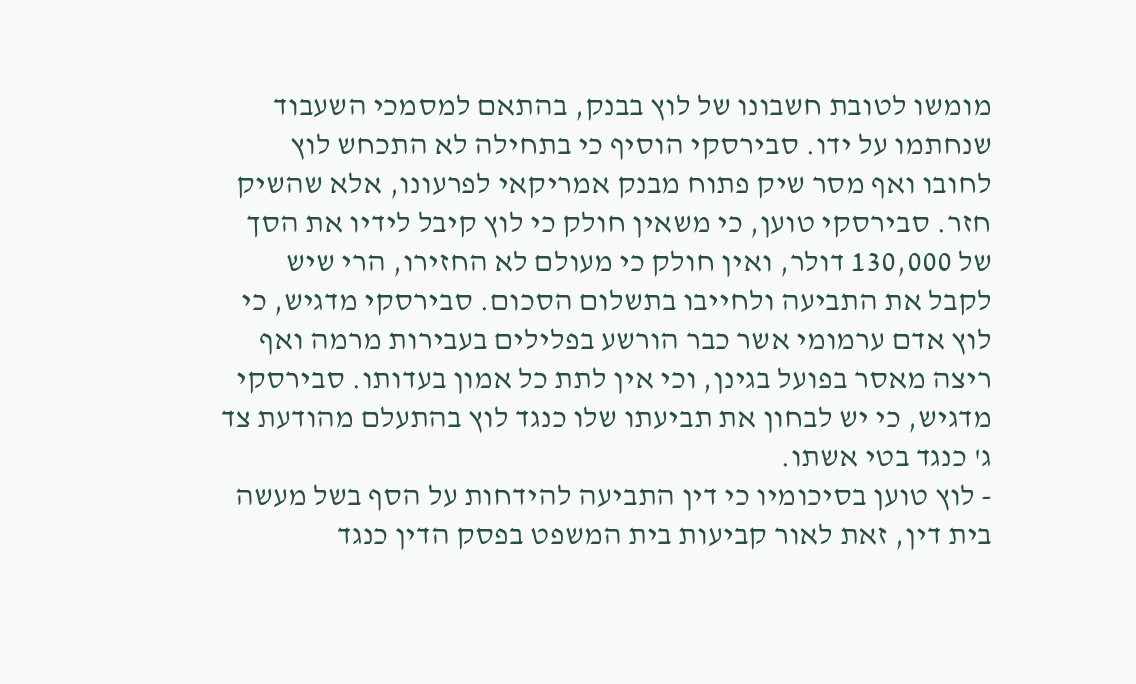מומשו לטובת חשבונו של לוץ בבנק, בהתאם למסמכי השעבוד שנחתמו על ידו. סבירסקי הוסיף כי בתחילה לא התכחש לוץ לחובו ואף מסר שיק פתוח מבנק אמריקאי לפרעונו, אלא שהשיק חזר. סבירסקי טוען, כי משאין חולק כי לוץ קיבל לידיו את הסך של 130,000 דולר, ואין חולק כי מעולם לא החזירו, הרי שיש לקבל את התביעה ולחייבו בתשלום הסכום. סבירסקי מדגיש, כי לוץ אדם ערמומי אשר כבר הורשע בפלילים בעבירות מרמה ואף ריצה מאסר בפועל בגינן, וכי אין לתת כל אמון בעדותו. סבירסקי מדגיש, כי יש לבחון את תביעתו שלו כנגד לוץ בהתעלם מהודעת צד ג' כנגד בטי אשתו.
- לוץ טוען בסיכומיו כי דין התביעה להידחות על הסף בשל מעשה בית דין, זאת לאור קביעות בית המשפט בפסק הדין כנגד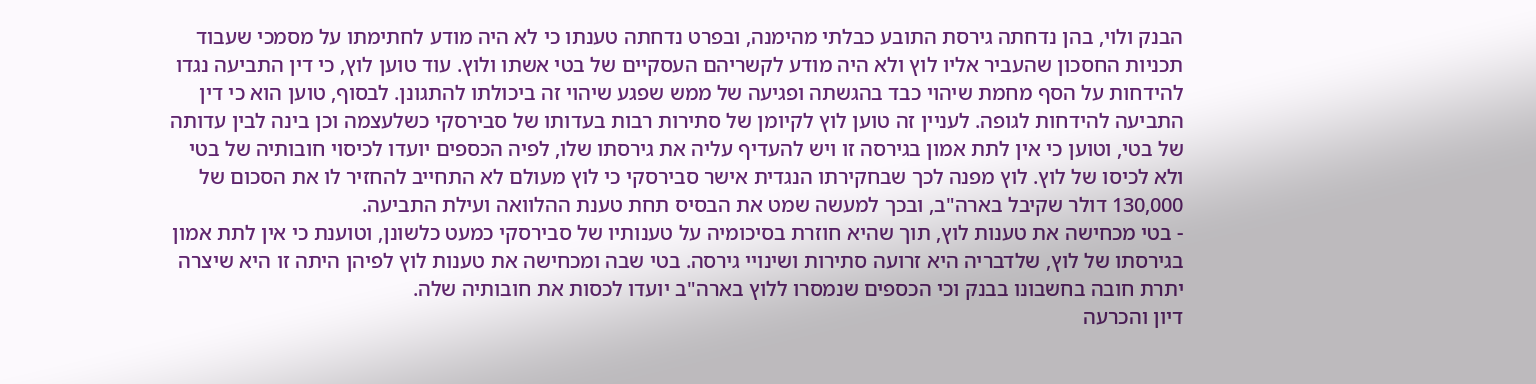הבנק ולוי, בהן נדחתה גירסת התובע כבלתי מהימנה, ובפרט נדחתה טענתו כי לא היה מודע לחתימתו על מסמכי שעבוד תכניות החסכון שהעביר אליו לוץ ולא היה מודע לקשריהם העסקיים של בטי אשתו ולוץ. עוד טוען לוץ, כי דין התביעה נגדו להידחות על הסף מחמת שיהוי כבד בהגשתה ופגיעה של ממש שפגע שיהוי זה ביכולתו להתגונן. לבסוף, טוען הוא כי דין התביעה להידחות לגופה. לעניין זה טוען לוץ לקיומן של סתירות רבות בעדותו של סבירסקי כשלעצמה וכן בינה לבין עדותה של בטי, וטוען כי אין לתת אמון בגירסה זו ויש להעדיף עליה את גירסתו שלו, לפיה הכספים יועדו לכיסוי חובותיה של בטי ולא לכיסו של לוץ. לוץ מפנה לכך שבחקירתו הנגדית אישר סבירסקי כי לוץ מעולם לא התחייב להחזיר לו את הסכום של 130,000 דולר שקיבל בארה"ב, ובכך למעשה שמט את הבסיס תחת טענת ההלוואה ועילת התביעה.
- בטי מכחישה את טענות לוץ, תוך שהיא חוזרת בסיכומיה על טענותיו של סבירסקי כמעט כלשונן, וטוענת כי אין לתת אמון בגירסתו של לוץ, שלדבריה היא זרועה סתירות ושינויי גירסה. בטי שבה ומכחישה את טענות לוץ לפיהן היתה זו היא שיצרה יתרת חובה בחשבונו בבנק וכי הכספים שנמסרו ללוץ בארה"ב יועדו לכסות את חובותיה שלה.
דיון והכרעה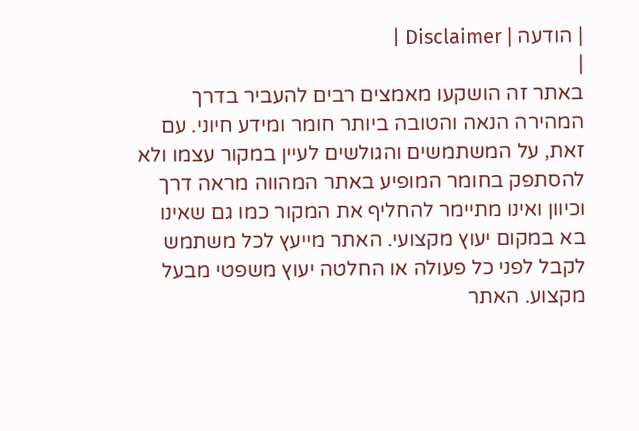| הודעה | Disclaimer |
|
באתר זה הושקעו מאמצים רבים להעביר בדרך המהירה הנאה והטובה ביותר חומר ומידע חיוני. עם זאת, על המשתמשים והגולשים לעיין במקור עצמו ולא להסתפק בחומר המופיע באתר המהווה מראה דרך וכיוון ואינו מתיימר להחליף את המקור כמו גם שאינו בא במקום יעוץ מקצועי. האתר מייעץ לכל משתמש לקבל לפני כל פעולה או החלטה יעוץ משפטי מבעל מקצוע. האתר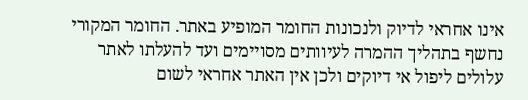אינו אחראי לדיוק ולנכונות החומר המופיע באתר. החומר המקורי נחשף בתהליך ההמרה לעיוותים מסויימים ועד להעלתו לאתר עלולים ליפול אי דיוקים ולכן אין האתר אחראי לשום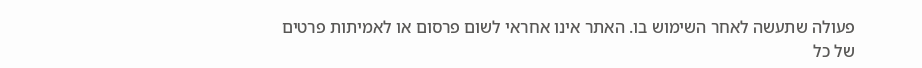פעולה שתעשה לאחר השימוש בו. האתר אינו אחראי לשום פרסום או לאמיתות פרטים של כל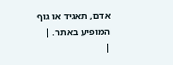אדם, תאגיד או גוף המופיע באתר. |
|